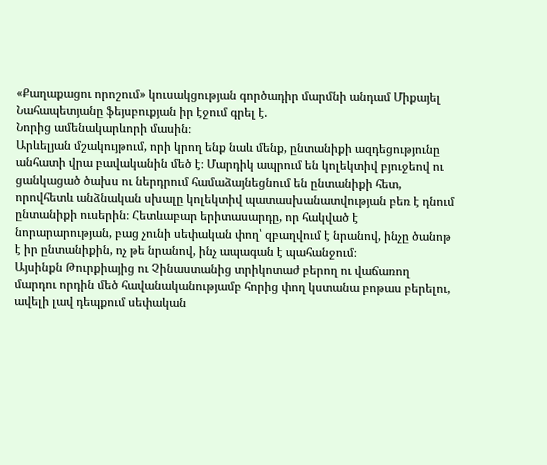«Քաղաքացու որոշում» կուսակցության գործադիր մարմնի անդամ Միքայել Նահապետյանը ֆեյսբուքյան իր էջում գրել է.
Նորից ամենակարևորի մասին։
Արևելյան մշակույթում, որի կրող ենք նաև մենք, ընտանիքի ազդեցությունը անհատի վրա բավականին մեծ է։ Մարդիկ ապրում են կոլեկտիվ բյուջեով ու ցանկացած ծախս ու ներդրում համաձայնեցնում են ընտանիքի հետ, որովհետև անձնական սխալը կոլեկտիվ պատասխանատվության բեռ է դնում ընտանիքի ուսերին։ Հետևաբար երիտասարդը, որ հակված է նորարարության, բաց չունի սեփական փող՝ զբաղվում է նրանով, ինչը ծանոթ է իր ընտանիքին, ոչ թե նրանով, ինչ ապագան է պահանջում։
Այսինքն Թուրքիայից ու Չինաստանից տրիկոտաժ բերող ու վաճառող մարդու որդին մեծ հավանականությամբ հորից փող կստանա բոթաս բերելու, ավելի լավ դեպքում սեփական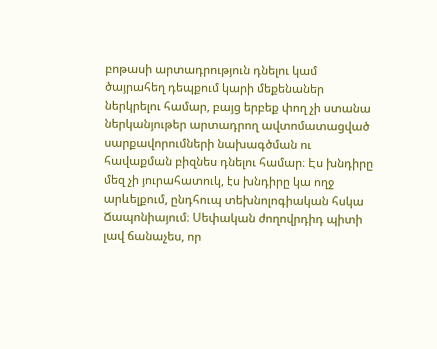բոթասի արտադրություն դնելու կամ ծայրահեղ դեպքում կարի մեքենաներ ներկրելու համար, բայց երբեք փող չի ստանա ներկանյութեր արտադրող ավտոմատացված սարքավորումների նախագծման ու հավաքման բիզնես դնելու համար։ Էս խնդիրը մեզ չի յուրահատուկ, էս խնդիրը կա ողջ արևելքում, ընդհուպ տեխնոլոգիական հսկա Ճապոնիայում։ Սեփական ժողովրդիդ պիտի լավ ճանաչես, որ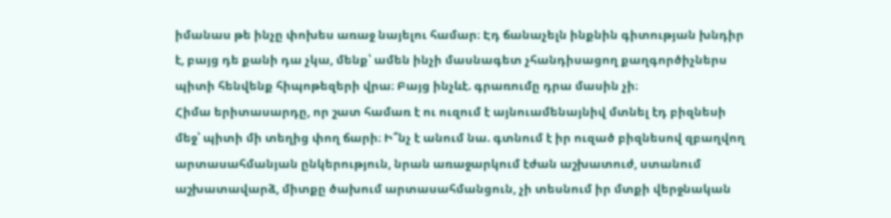իմանաս թե ինչը փոխես առաջ նայելու համար։ Էդ ճանաչելն ինքնին գիտության խնդիր է, բայց դե քանի դա չկա, մենք՝ ամեն ինչի մասնագետ չհանդիսացող քաղգործիչներս պիտի հենվենք հիպոթեզերի վրա։ Բայց ինչևէ. գրառումը դրա մասին չի։
Հիմա երիտասարդը, որ շատ համառ է ու ուզում է այնուամենայնիվ մտնել էդ բիզնեսի մեջ՝ պիտի մի տեղից փող ճարի։ Ի՞նչ է անում նա. գտնում է իր ուզած բիզնեսով զբաղվող արտասահմանյան ընկերություն, նրան առաջարկում էժան աշխատուժ, ստանում աշխատավարձ, միտքը ծախում արտասահմանցուն, չի տեսնում իր մտքի վերջնական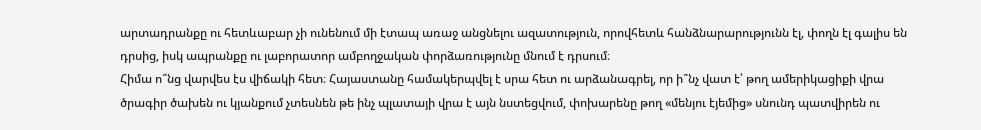արտադրանքը ու հետևաբար չի ունենում մի էտապ առաջ անցնելու ազատություն, որովհետև հանձնարարությունն էլ, փողն էլ գալիս են դրսից, իսկ ապրանքը ու լաբորատոր ամբողջական փորձառությունը մնում է դրսում։
Հիմա ո՞նց վարվես էս վիճակի հետ։ Հայաստանը համակերպվել է սրա հետ ու արձանագրել, որ ի՞նչ վատ է՝ թող ամերիկացիքի վրա ծրագիր ծախեն ու կյանքում չտեսնեն թե ինչ պլատայի վրա է այն նստեցվում, փոխարենը թող «մենյու էյեմից» սնունդ պատվիրեն ու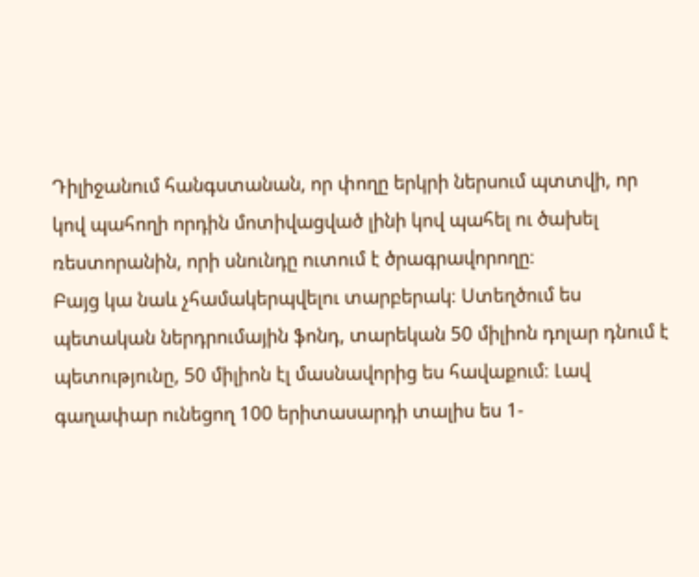Դիլիջանում հանգստանան, որ փողը երկրի ներսում պտտվի, որ կով պահողի որդին մոտիվացված լինի կով պահել ու ծախել ռեստորանին, որի սնունդը ուտում է ծրագրավորողը։
Բայց կա նաև չհամակերպվելու տարբերակ։ Ստեղծում ես պետական ներդրումային ֆոնդ, տարեկան 50 միլիոն դոլար դնում է պետությունը, 50 միլիոն էլ մասնավորից ես հավաքում։ Լավ գաղափար ունեցող 100 երիտասարդի տալիս ես 1-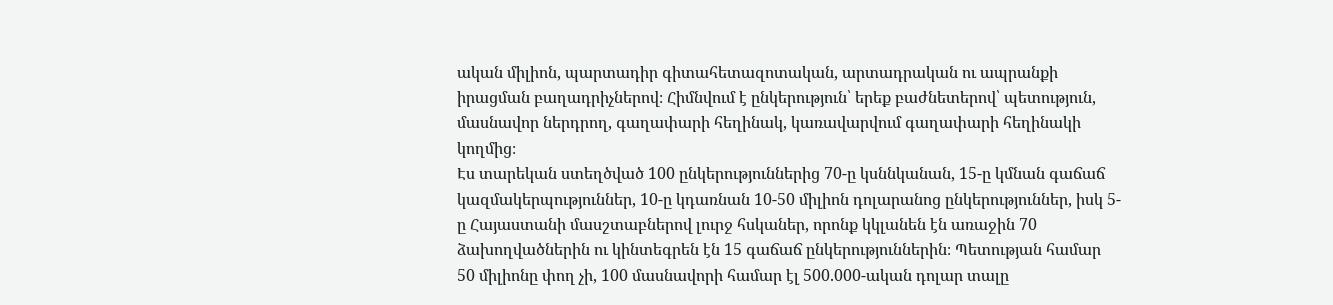ական միլիոն, պարտադիր գիտահետազոտական, արտադրական ու ապրանքի իրացման բաղադրիչներով։ Հիմնվում է ընկերություն՝ երեք բաժնետերով՝ պետություն, մասնավոր ներդրող, գաղափարի հեղինակ, կառավարվում գաղափարի հեղինակի կողմից։
Էս տարեկան ստեղծված 100 ընկերություններից 70-ը կսննկանան, 15-ը կմնան գաճաճ կազմակերպություններ, 10-ը կդառնան 10-50 միլիոն դոլարանոց ընկերություններ, իսկ 5-ը Հայաստանի մասշտաբներով լուրջ հսկաներ, որոնք կկլանեն էն առաջին 70 ձախողվածներին ու կինտեգրեն էն 15 գաճաճ ընկերություններին։ Պետության համար 50 միլիոնը փող չի, 100 մասնավորի համար էլ 500.000-ական դոլար տալը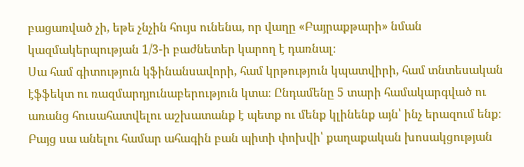բացառված չի, եթե չնչին հույս ունենա, որ վաղը «Բայրաքթարի» նման կազմակերպության 1/3-ի բաժնետեր կարող է դառնալ։
Սա համ գիտություն կֆինանսավորի, համ կրթություն կպատվիրի, համ տնտեսական էֆֆեկտ ու ռազմարդյունաբերություն կտա։ Ընդամենը 5 տարի համակարգված ու առանց հուսահատվելու աշխատանք է պետք ու մենք կլինենք այն՝ ինչ երազում ենք։
Բայց սա անելու համար ահագին բան պիտի փոխվի՝ քաղաքական խոսակցության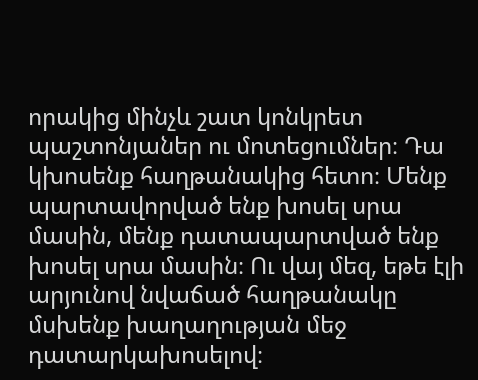որակից մինչև շատ կոնկրետ պաշտոնյաներ ու մոտեցումներ։ Դա կխոսենք հաղթանակից հետո։ Մենք պարտավորված ենք խոսել սրա մասին, մենք դատապարտված ենք խոսել սրա մասին։ Ու վայ մեզ, եթե էլի արյունով նվաճած հաղթանակը մսխենք խաղաղության մեջ դատարկախոսելով։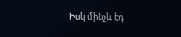Իսկ մինչև էդ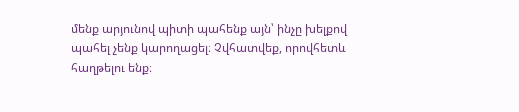մենք արյունով պիտի պահենք այն՝ ինչը խելքով պահել չենք կարողացել։ Չվհատվեք, որովհետև հաղթելու ենք։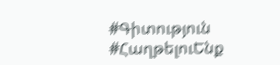#Գիտություն
#ՀաղթելուԵնք